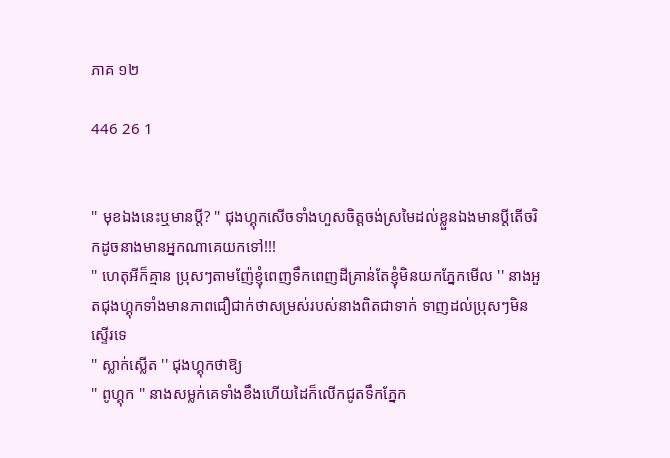ភាគ ១២

446 26 1


'' មុខឯងនេះឬមានប្តី? '' ជុងហ្គុកសេីចទាំងហួសចិត្តចង់ស្រមៃដល់ខ្លួនឯងមានប្តីតេីចរិកដូចនាងមានអ្នកណាគេយកទៅ!!!
'' ហេតុអីក៏គ្មាន ប្រុសៗតាមញ៉ែខ្ញុំពេញទឹកពេញដីគ្រាន់តែខ្ញុំមិនយកភ្នែកមេីល '' នាងអួតជុងហ្គុកទាំងមានភាពជឿជាក់ថាសម្រស់របស់នាងពិតជាទាក់ ទាញដល់ប្រុសៗមិនស្ទេីរទេ
'' ស្លាក់ស្លេីត '' ជុងហ្គុកថាឱ្យ
'' ពូហ្គុក '' នាងសម្លក់គេទាំងខឹងហេីយដៃក៏លេីកជូតទឹកភ្នែក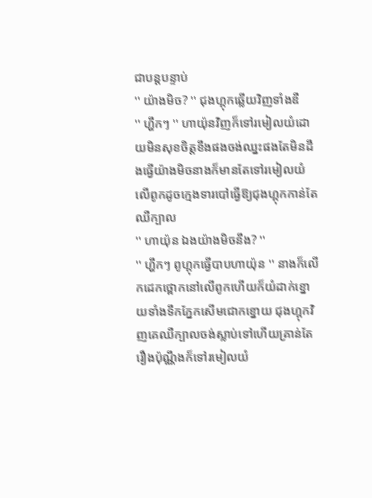ជាបន្តបន្ទាប់
'' យ៉ាងមិច? '' ជុងហ្គុកឆ្លេីយវិញទាំងឌឺ
'' ហ្ហឹកៗ '' ហាយ៉ុនវិញក៏ទៅរមៀលយំដោយមិនសុខចិត្តខឹងផងចង់ឈ្នះផងតែមិនដឹងធ្វេីយ៉ាងមិចនាងក៏មានតែទៅរមៀលយំលេីពូកដូចក្មេងទារបៅធ្វេីឱ្យជុងហ្គុកកាន់តែឈឺក្បាល
'' ហាយ៉ុន ឯងយ៉ាងមិចនឹង? ''
'' ហ្ហឹកៗ ពូហ្គុកធ្វេីបាបហាយ៉ុន '' នាងក៏លេីកដេកថ្ពោកនៅលេីពូកហេីយក៏យំដាក់ខ្នោយទាំងទឹកភ្នែកសេីមជោកខ្នោយ ជុងហ្គុកវិញគេឈឺក្បាលចង់ស្លាប់ទៅហេីយគ្រាន់តែរឿងប៉ុណ្ណឹងក៏ទៅរមៀលយំ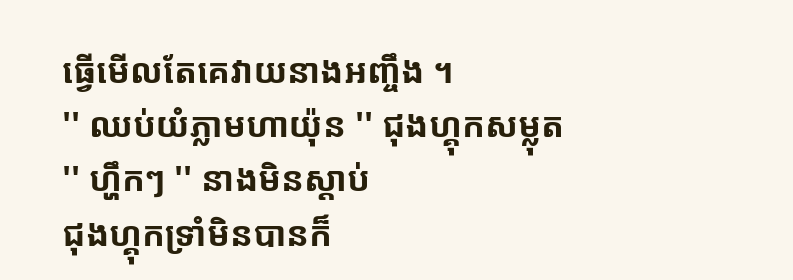ធ្វេីមេីលតែគេវាយនាងអញ្ចឹង ។
'' ឈប់យំភ្លាមហាយ៉ុន '' ជុងហ្គុកសម្លុត
'' ហ្ហឹកៗ '' នាងមិនស្តាប់
ជុងហ្គុកទ្រាំមិនបានក៏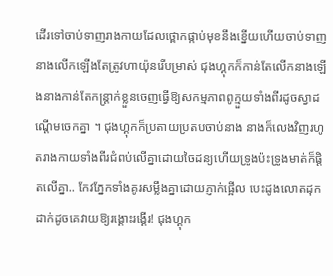ដេីរទៅចាប់ទាញរាងកាយដែលថ្ពោកផ្កាប់មុខនឹងខ្នេីយហេីយចាប់ទាញនាងលេីកឡេីងតែត្រូវហាយ៉ុនរេីបម្រាស់ ជុងហ្គុកក៏កាន់តែលេីកនាងឡេីងនាងកាន់តែកន្រ្តាក់ខ្លួនចេញធ្វេីឱ្យសកម្មភាពពូក្មួយទាំងពីរដូចស្វាដណ្តេីមចេកគ្នា ។ ជុងហ្គុកក៏ប្រតាយប្រតបចាប់នាង នាងក៏លេងវិញរហូតរាងកាយទាំងពីរជំពប់លេីគ្នាដោយចៃដន្យហេីយទ្រូងប៉ះទ្រូងមាត់ក៏ផ្តិតលេីគ្នា.. កែវភ្នែកទាំងគូរសម្លឹងគ្នាដោយភ្ញាក់ផ្អេីល បេះដូងលោតដុកដាក់ដូចគេវាយឱ្យរង្គោះរង្គេីរ! ជុងហ្គុក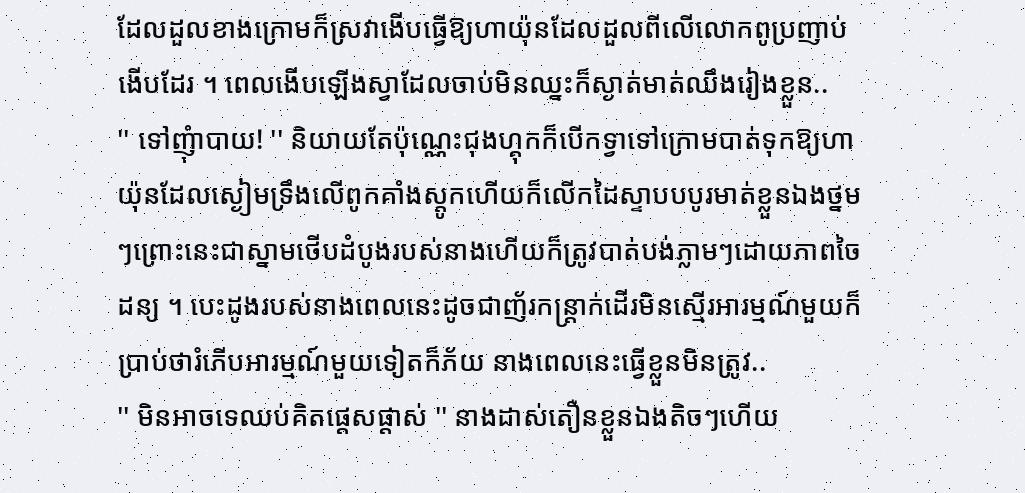ដែលដួលខាងក្រោមក៏ស្រវាងេីបធ្វេីឱ្យហាយ៉ុនដែលដួលពីលេីលោកពូប្រញាប់ងេីបដែរ ។ ពេលងេីបឡេីងស្វាដែលចាប់មិនឈ្នះក៏ស្ងាត់មាត់ឈឹងរៀងខ្លួន..
'' ទៅញុំាបាយ! '' និយាយតែប៉ុណ្ណេះជុងហ្គុកក៏បេីកទ្វាទៅក្រោមបាត់ទុកឱ្យហាយ៉ុនដែលស្ងៀមទ្រឹងលេីពូកគាំងស្តូកហេីយក៏លេីកដៃស្ទាបបបូរមាត់ខ្លួនឯងថ្នមៗព្រោះនេះជាស្នាមថេីបដំបូងរបស់នាងហេីយក៏ត្រូវបាត់បង់ភ្លាមៗដោយភាពចៃដន្យ ។ បេះដូងរបស់នាងពេលនេះដូចជាញ័រកន្រ្តាក់ដេីរមិនស្មេីរអារម្មណ៍មួយក៏ប្រាប់ថារំភេីបអារម្មណ៍មួយទៀតក៏ភ័យ នាងពេលនេះធ្វេីខ្លួនមិនត្រូវ..
'' មិនអាចទេឈប់គិតផ្តេសផ្តាស់ '' នាងដាស់តឿនខ្លួនឯងតិចៗហេីយ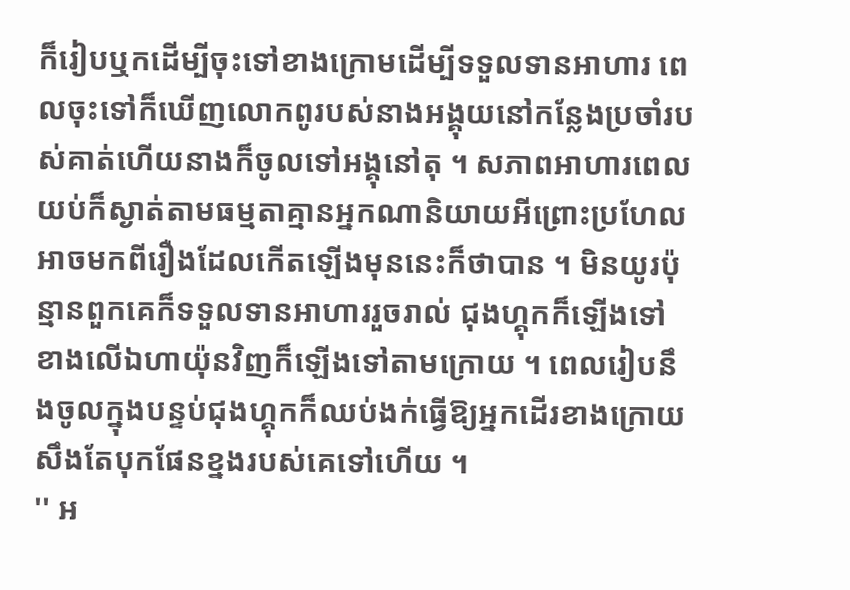ក៏រៀបឬកដេីម្បីចុះទៅខាងក្រោមដេីម្បីទទួលទានអាហារ ពេលចុះទៅក៏ឃេីញលោកពូរបស់នាងអង្គុយនៅកន្លែងប្រចាំរបស់គាត់ហេីយនាងក៏ចូលទៅអង្គុនៅតុ ។ សភាពអាហារពេលយប់ក៏ស្ងាត់តាមធម្មតាគ្មានអ្នកណានិយាយអីព្រោះប្រហែលអាចមកពីរឿងដែលកេីតឡេីងមុននេះក៏ថាបាន ។ មិនយូរប៉ុន្មានពួកគេក៏ទទួលទានអាហាររួចរាល់ ជុងហ្គុកក៏ឡេីងទៅខាងលេីឯហាយ៉ុនវិញក៏ឡេីងទៅតាមក្រោយ ។ ពេលរៀបនឹងចូលក្នុងបន្ទប់ជុងហ្គុកក៏ឈប់ងក់ធ្វេីឱ្យអ្នកដេីរខាងក្រោយសឹងតែបុកផែនខ្នងរបស់គេទៅហេីយ ។
'' អ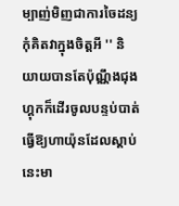ម្បាញ់មិញជាការចៃដន្យ កុំគិតវាក្នុងចិត្តអី '' និយាយបានតែប៉ុណ្ណឹងជុងហ្គុកក៏ដេីរចូលបន្ទប់បាត់ធ្វេីឱ្យហាយ៉ុនដែលស្តាប់នេះមា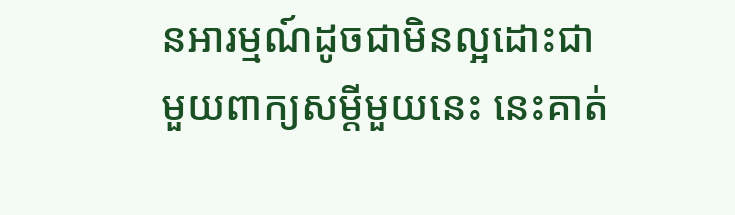នអារម្មណ៍ដូចជាមិនល្អដោះជាមួយពាក្យសម្តីមួយនេះ នេះគាត់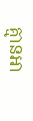គ្មានអា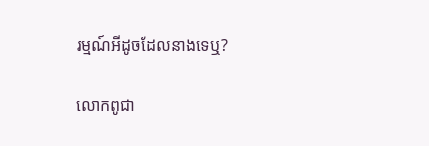រម្មណ៍អីដូចដែលនាងទេឬ?

លោកពូជា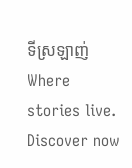ទីស្រឡាញ់Where stories live. Discover now